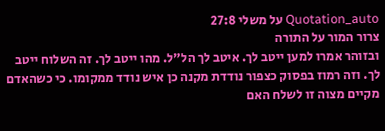Quotation_auto על משלי 27:8
צרור המור על התורה
ובזוהר אמרו למען ייטב לך. איטב לך הל"ל. מהו ייטב לך. זה השלוח ייטב לך. וזה רמוז בפסוק כצפור נודדת מקנה כן איש נודד ממקומו. כי כשהאדם מקיים מצוה זו לשלח האם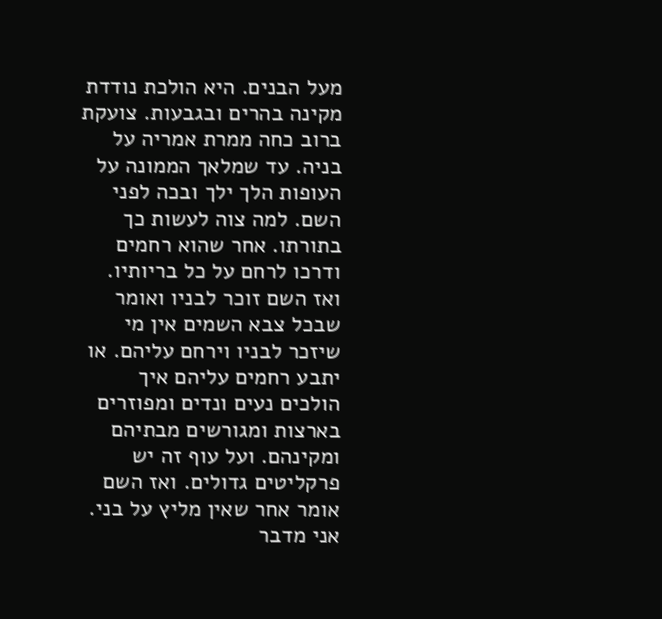מעל הבנים. היא הולכת נודדת מקינה בהרים ובגבעות. צועקת ברוב כחה ממרת אמריה על בניה. עד שמלאך הממונה על העופות הלך ילך ובכה לפני השם. למה צוה לעשות כך בתורתו. אחר שהוא רחמים ודרכו לרחם על כל בריותיו. ואז השם זוכר לבניו ואומר שבכל צבא השמים אין מי שיזכר לבניו וירחם עליהם. או יתבע רחמים עליהם איך הולכים נעים ונדים ומפוזרים בארצות ומגורשים מבתיהם ומקינהם. ועל עוף זה יש פרקליטים גדולים. ואז השם אומר אחר שאין מליץ על בני. אני מדבר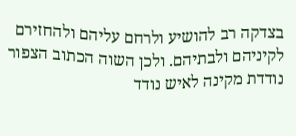בצדקה רב להושיע ולרחם עליהם ולהחזירם לקיניהם ולבתיהם. ולכן השוה הכתוב הצפור נודדת מקינה לאיש נודד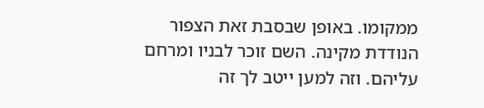ממקומו. באופן שבסבת זאת הצפור הנודדת מקינה. השם זוכר לבניו ומרחם עליהם. וזה למען ייטב לך זה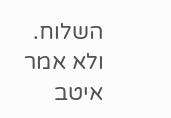השלוח. ולא אמר איטב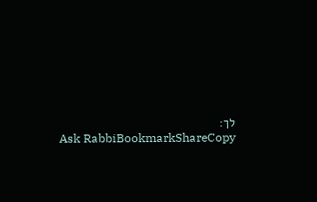לך:
Ask RabbiBookmarkShareCopy